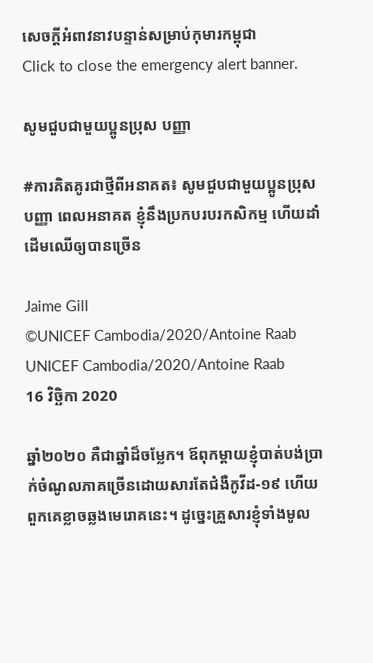សេចក្តីអំពាវនាវបន្ទាន់សម្រាប់កុមារកម្ពុជា
Click to close the emergency alert banner.

សូមជួបជាមួយប្អូនប្រុស បញ្ញា

#ការគិតគូរជាថ្មីពីអនាគត៖ សូមជួបជាមួយប្អូនប្រុស បញ្ញា ពេលអនាគត ខ្ញុំនឹងប្រកបរបរកសិកម្ម ហើយដាំដើមឈើឲ្យបានច្រើន

Jaime Gill
©UNICEF Cambodia/2020/Antoine Raab
UNICEF Cambodia/2020/Antoine Raab
16 វិច្ឆិកា 2020

ឆ្នាំ២០២០ គឺជាឆ្នាំដ៏ចម្លែក។ ឪពុកម្ដាយខ្ញុំបាត់បង់ប្រាក់ចំណូលភាគច្រើនដោយសារតែជំងឺកូវីដ-១៩ ហើយពួកគេខ្លាចឆ្លងមេរោគនេះ។ ដូច្នេះគ្រួសារខ្ញុំទាំងមូល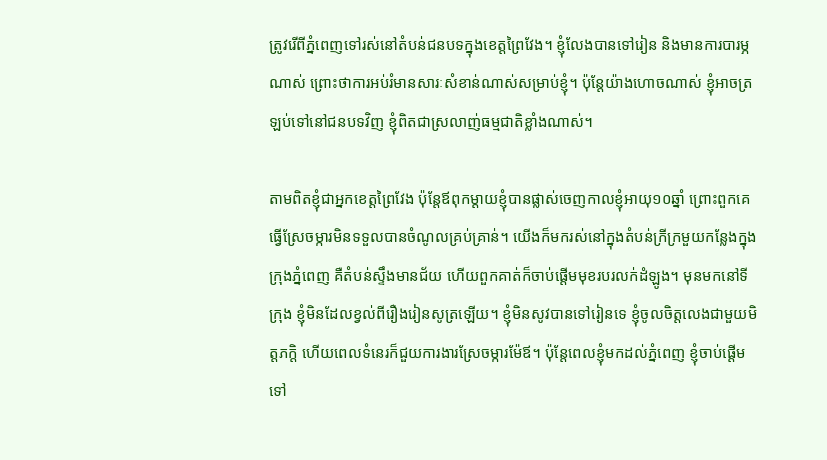ត្រូវរើពីភ្នំពេញទៅរស់នៅតំបន់ជនបទក្នុងខេត្តព្រៃវែង។ ខ្ញុំលែងបានទៅរៀន និងមានការបារម្ភណាស់ ព្រោះថាការអប់រំមានសារៈសំខាន់ណាស់សម្រាប់ខ្ញុំ។ ប៉ុន្តែយ៉ាងហោចណាស់ ខ្ញុំអាចត្រឡប់ទៅនៅជនបទវិញ ខ្ញុំពិតជាស្រលាញ់ធម្មជាតិខ្លាំងណាស់។

តាមពិតខ្ញុំជាអ្នកខេត្តព្រៃវែង ប៉ុន្តែឪពុកម្ដាយខ្ញុំបានផ្លាស់ចេញកាលខ្ញុំអាយុ១០ឆ្នាំ ព្រោះពួកគេធ្វើស្រែចម្ការមិនទទួលបានចំណូលគ្រប់គ្រាន់។ យើងក៏មករស់នៅក្នុងតំបន់ក្រីក្រមួយកន្លែងក្នុងក្រុងភ្នំពេញ គឺតំបន់ស្ទឹងមានជ័យ ហើយពួកគាត់ក៏ចាប់ផ្តើមមុខរបរលក់ដំឡូង។ មុនមកនៅទីក្រុង ខ្ញុំមិនដែលខ្វល់ពីរឿងរៀនសូត្រឡើយ។ ខ្ញុំមិនសូវបានទៅរៀនទេ ខ្ញុំចូលចិត្តលេងជាមួយមិត្តភក្តិ ហើយពេលទំនេរក៏ជួយការងារស្រែចម្ការម៉ែឪ។ ប៉ុន្តែពេលខ្ញុំមកដល់ភ្នំពេញ ខ្ញុំចាប់ផ្ដើមទៅ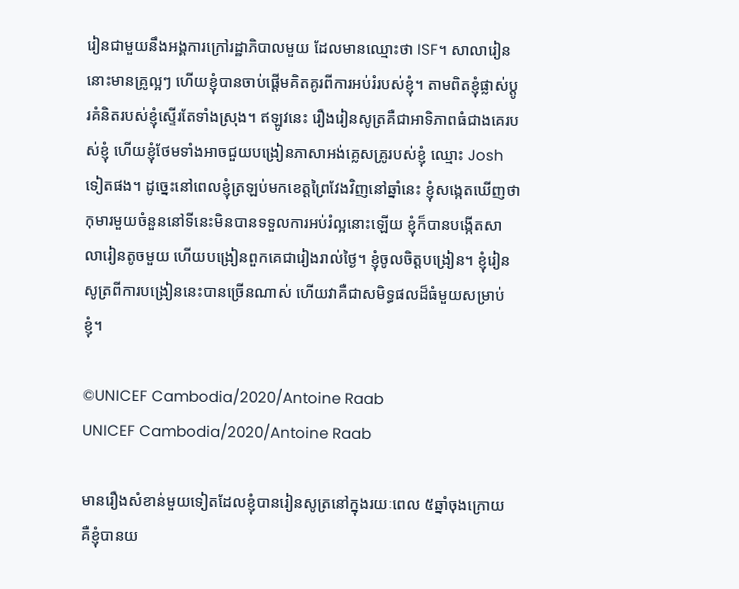រៀនជាមួយនឹងអង្គការក្រៅរដ្ឋាភិបាលមួយ ដែលមានឈ្មោះថា ISF។ សាលារៀននោះមានគ្រូល្អៗ ហើយខ្ញុំបានចាប់ផ្ដើមគិតគូរពីការអប់រំរបស់ខ្ញុំ។ តាមពិតខ្ញុំផ្លាស់ប្តូរគំនិតរបស់ខ្ញុំស្ទើរតែទាំងស្រុង។ ឥឡូវនេះ រឿងរៀនសូត្រគឺជាអាទិភាពធំជាងគេរបស់ខ្ញុំ ហើយខ្ញុំថែមទាំងអាចជួយបង្រៀនភាសាអង់គ្លេសគ្រូរបស់ខ្ញុំ ឈ្មោះ Josh ទៀតផង។ ដូច្នេះនៅពេលខ្ញុំត្រឡប់មកខេត្តព្រៃវែងវិញនៅឆ្នាំនេះ ខ្ញុំសង្កេតឃើញថាកុមារមួយចំនួននៅទីនេះមិនបានទទួលការអប់រំល្អនោះឡើយ ខ្ញុំក៏បានបង្កើតសាលារៀនតូចមួយ ហើយបង្រៀនពួកគេជារៀងរាល់ថ្ងៃ។ ខ្ញុំចូលចិត្តបង្រៀន។ ខ្ញុំរៀនសូត្រពីការបង្រៀននេះបានច្រើនណាស់ ហើយវាគឺជាសមិទ្ធផលដ៏ធំមួយសម្រាប់ខ្ញុំ។

©UNICEF Cambodia/2020/Antoine Raab
UNICEF Cambodia/2020/Antoine Raab

មានរឿងសំខាន់មួយទៀតដែលខ្ញុំបានរៀនសូត្រនៅក្នុងរយៈពេល ៥ឆ្នាំចុងក្រោយ គឺខ្ញុំបានយ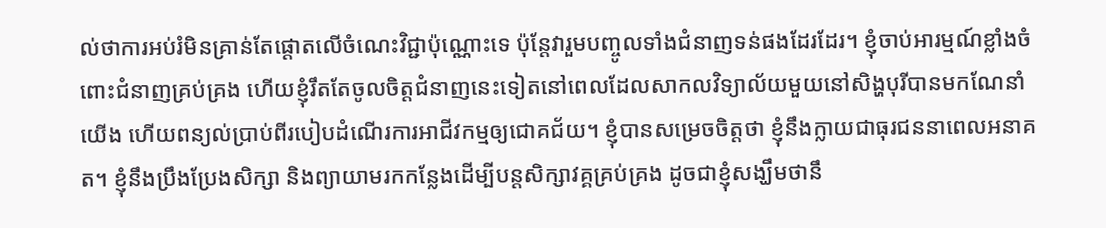ល់ថាការអប់រំមិនគ្រាន់តែផ្តោតលើចំណេះវិជ្ជាប៉ុណ្ណោះទេ ប៉ុន្តែវារួមបញ្ចូលទាំងជំនាញទន់ផងដែរដែរ។ ខ្ញុំចាប់អារម្មណ៍ខ្លាំងចំពោះជំនាញគ្រប់គ្រង ហើយខ្ញុំរឹតតែចូលចិត្តជំនាញនេះទៀតនៅពេលដែលសាកលវិទ្យាល័យមួយនៅសិង្ហបុរីបានមកណែនាំយើង ហើយពន្យល់ប្រាប់ពីរបៀបដំណើរការអាជីវកម្មឲ្យជោគជ័យ។ ខ្ញុំបានសម្រេចចិត្តថា ខ្ញុំនឹងក្លាយជាធុរជននាពេលអនាគត។ ខ្ញុំនឹងប្រឹងប្រែងសិក្សា និងព្យាយាមរកកន្លែងដើម្បីបន្តសិក្សាវគ្គគ្រប់គ្រង ដូចជាខ្ញុំសង្ឃឹមថានឹ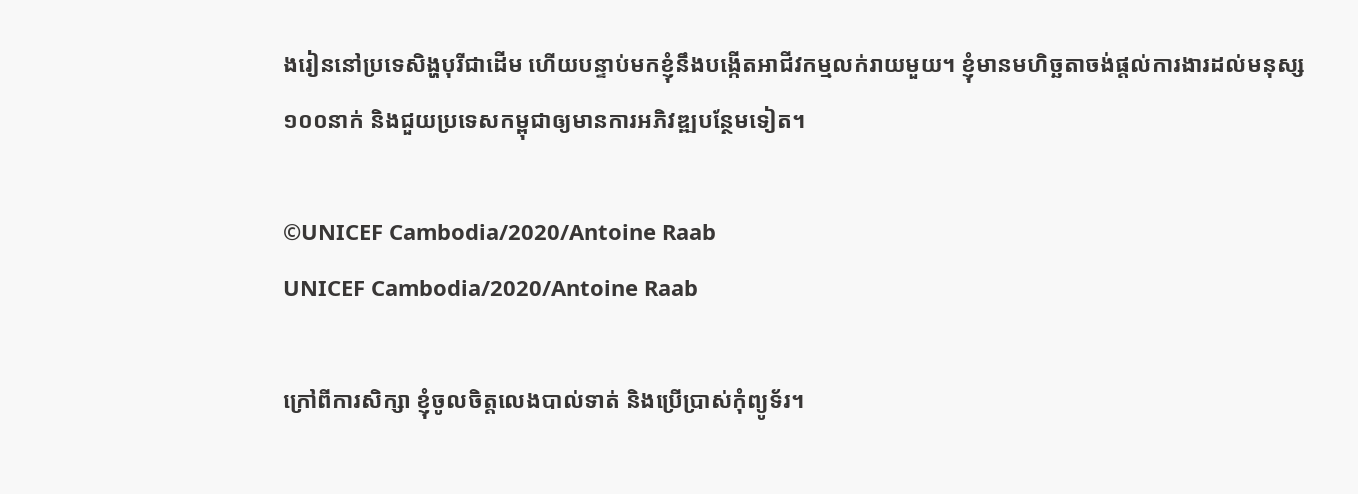ងរៀននៅប្រទេសិង្ហបុរីជាដើម ហើយបន្ទាប់មកខ្ញុំនឹងបង្កើតអាជីវកម្មលក់រាយមួយ។ ខ្ញុំមានមហិច្ឆតាចង់ផ្តល់ការងារដល់មនុស្ស ១០០នាក់ និងជួយប្រទេសកម្ពុជាឲ្យមានការអភិវឌ្ឍបន្ថែមទៀត។

©UNICEF Cambodia/2020/Antoine Raab
UNICEF Cambodia/2020/Antoine Raab

ក្រៅពីការសិក្សា ខ្ញុំចូលចិត្តលេងបាល់ទាត់ និងប្រើប្រាស់កុំព្យូទ័រ។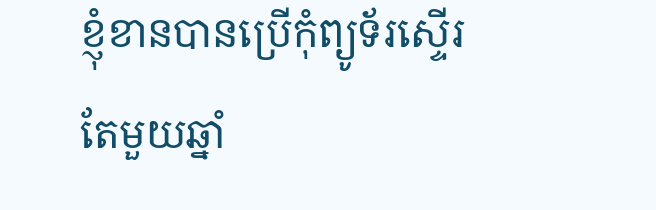ខ្ញុំខានបានប្រើកុំព្យូទ័រស្ទើរតែមួយឆ្នាំ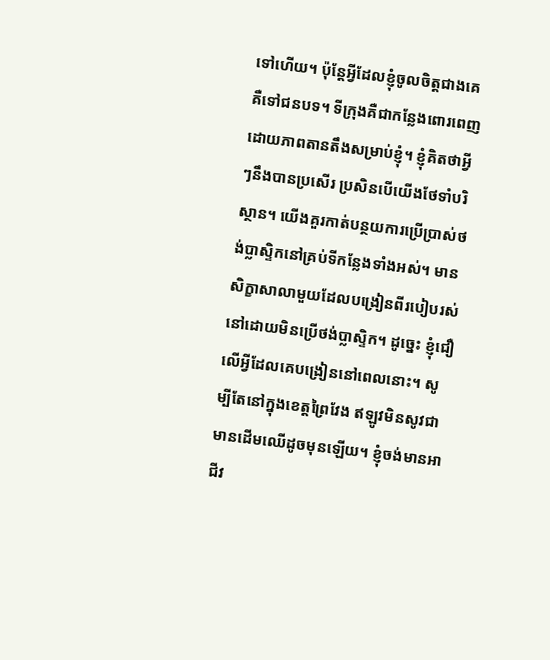ទៅហើយ។ ប៉ុន្តែអ្វីដែលខ្ញុំចូលចិត្តជាងគេគឺទៅជនបទ។ ទីក្រុងគឺជាកន្លែងពោរពេញដោយភាពតានតឹងសម្រាប់ខ្ញុំ។ ខ្ញុំគិតថាអ្វីៗនឹងបានប្រសើរ ប្រសិនបើយើងថែទាំបរិស្ថាន។ យើងគួរកាត់បន្ថយការប្រើប្រាស់ថង់ប្លាស្ទិកនៅគ្រប់ទីកន្លែងទាំងអស់។ មានសិក្ខាសាលាមួយដែលបង្រៀនពីរបៀបរស់នៅដោយមិនប្រើថង់ប្លាស្ទិក។ ដូច្នេះ ខ្ញុំជឿលើអ្វីដែលគេបង្រៀននៅពេលនោះ។ សូម្បីតែនៅក្នុងខេត្តព្រៃវែង ឥឡូវមិនសូវជាមានដើមឈើដូចមុនឡើយ។ ខ្ញុំចង់មានអាជីវ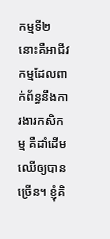កម្មទី២ នោះគឺអាជីវកម្មដែលពាក់ព័ន្ធនឹងការងារកសិកម្ម គឺដាំដើមឈើឲ្យបានច្រើន។ ខ្ញុំគិ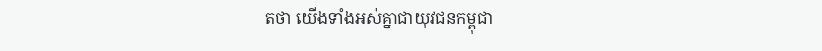តថា យើងទាំងអស់គ្នាជាយុវជនកម្ពុជា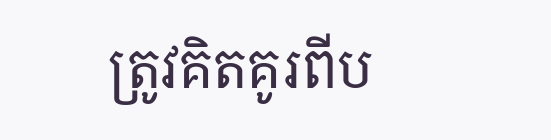ត្រូវគិតគូរពីប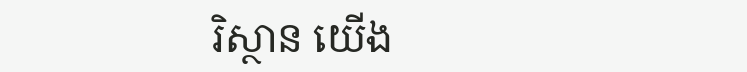រិស្ថាន យើង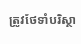ត្រូវថែទាំបរិស្ថា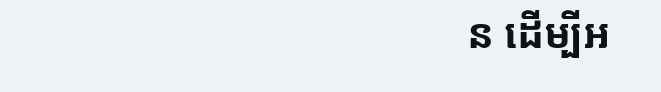ន ដើម្បីអ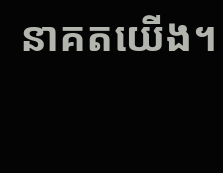នាគតយើង។